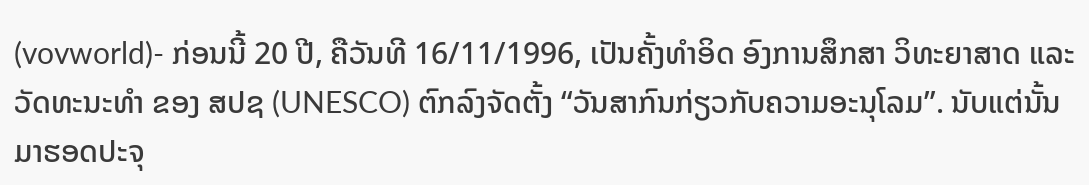(vovworld)- ກ່ອນນີ້ 20 ປີ, ຄືວັນທີ 16/11/1996, ເປັນຄັ້ງທຳອິດ ອົງການສຶກສາ ວິທະຍາສາດ ແລະ ວັດທະນະທຳ ຂອງ ສປຊ (UNESCO) ຕົກລົງຈັດຕັ້ງ “ວັນສາກົນກ່ຽວກັບຄວາມອະນຸໂລມ”. ນັບແຕ່ນັ້ນມາຮອດປະຈຸ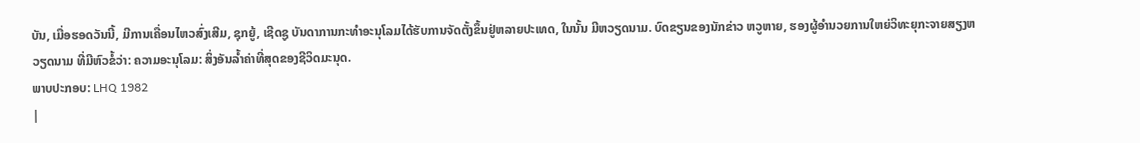ບັນ, ເມື່ອຮອດວັນນີ້, ມີການເຄື່ອນໄຫວສົ່ງເສີມ, ຊຸກຍູ້, ເຊີດຊູ ບັນດາການກະທຳອະນຸໂລມໄດ້ຮັບການຈັດຕັ້ງຂຶ້ນຢູ່ຫລາຍປະເທດ, ໃນນັ້ນ ມີຫວຽດນາມ. ບົດຂຽນຂອງນັກຂ່າວ ຫວູຫາຍ, ຮອງຜູ້ອຳນວຍການໃຫຍ່ວິທະຍຸກະຈາຍສຽງຫວຽດນາມ ທີ່ມີຫົວຂໍ້ວ່າ: ຄວາມອະນຸໂລມ: ສິ່ງອັນລ້ຳຄ່າທີ່ສຸດຂອງຊີວິດມະນຸດ.
ພາບປະກອບ: LHQ 1982
|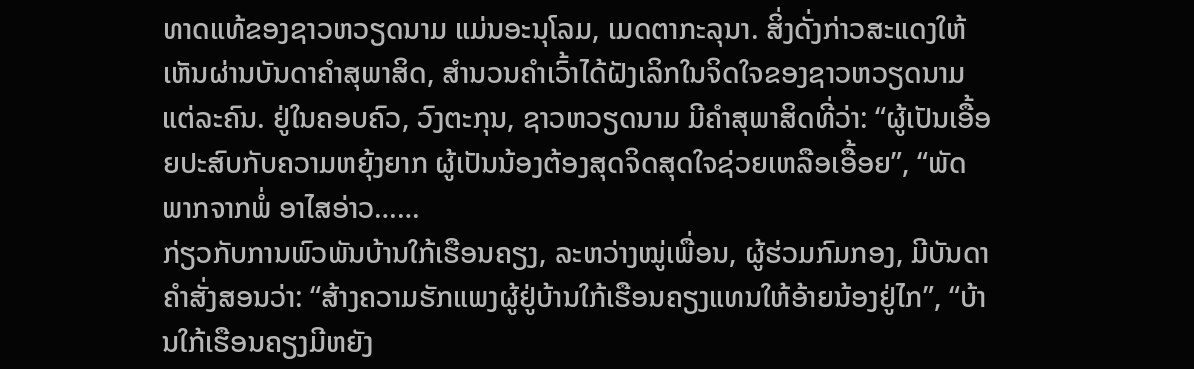ທາດແທ້ຂອງຊາວຫວຽດນາມ ແມ່ນອະນຸໂລມ, ເມດຕາກະລຸນາ. ສິ່ງດັ່ງກ່າວສະແດງໃຫ້ເຫັນຜ່ານບັນດາຄຳສຸພາສິດ, ສຳນວນຄຳເວົ້າໄດ້ຝັງເລິກໃນຈິດໃຈຂອງຊາວຫວຽດນາມ ແຕ່ລະຄົນ. ຢູ່ໃນຄອບຄົວ, ວົງຕະກຸນ, ຊາວຫວຽດນາມ ມີຄຳສຸພາສິດທີ່ວ່າ: “ຜູ້ເປັນເອື້ອຍປະສົບກັບຄວາມຫຍຸ້ງຍາກ ຜູ້ເປັນນ້ອງຕ້ອງສຸດຈິດສຸດໃຈຊ່ວຍເຫລືອເອື້ອຍ”, “ພັດພາກຈາກພໍ່ ອາໄສອ່າວ……
ກ່ຽວກັບການພົວພັນບ້ານໃກ້ເຮືອນຄຽງ, ລະຫວ່າງໝູ່ເພື່ອນ, ຜູ້ຮ່ວມກົມກອງ, ມີບັນດາຄຳສັ່ງສອນວ່າ: “ສ້າງຄວາມຮັກແພງຜູ້ຢູ່ບ້ານໃກ້ເຮືອນຄຽງແທນໃຫ້ອ້າຍນ້ອງຢູ່ໄກ”, “ບ້ານໃກ້ເຮືອນຄຽງມີຫຍັງ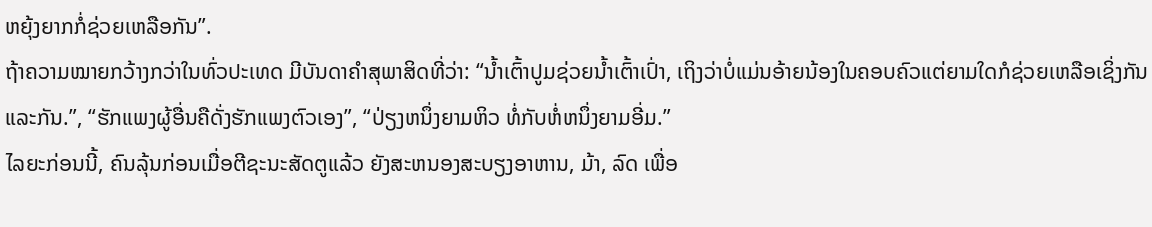ຫຍຸ້ງຍາກກໍ່ຊ່ວຍເຫລືອກັນ”.
ຖ້າຄວາມໝາຍກວ້າງກວ່າໃນທົ່ວປະເທດ ມີບັນດາຄຳສຸພາສິດທີ່ວ່າ: “ນ້ຳເຕົ້າປູມຊ່ວຍນ້ຳເຕົ້າເປົ່າ, ເຖິງວ່າບໍ່ແມ່ນອ້າຍນ້ອງໃນຄອບຄົວແຕ່ຍາມໃດກໍຊ່ວຍເຫລືອເຊິ່ງກັນ ແລະກັນ.”, “ຮັກແພງຜູ້ອື່ນຄືດັ່ງຮັກແພງຕົວເອງ”, “ປ່ຽງຫນຶ່ງຍາມຫິວ ທໍ່ກັບຫໍ່ຫນຶ່ງຍາມອີ່ມ.”
ໄລຍະກ່ອນນີ້, ຄົນລຸ້ນກ່ອນເມື່ອຕີຊະນະສັດຕູແລ້ວ ຍັງສະຫນອງສະບຽງອາຫານ, ມ້າ, ລົດ ເພື່ອ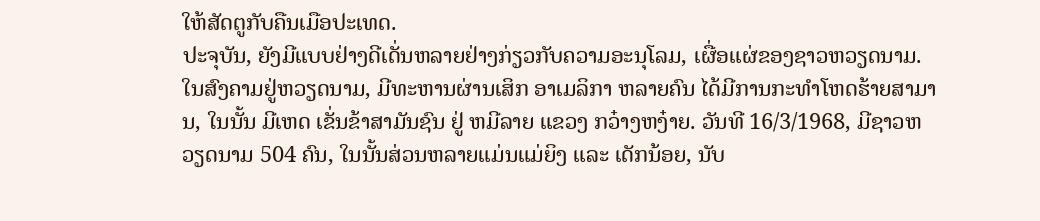ໃຫ້ສັດຕູກັບຄືນເມືອປະເທດ.
ປະຈຸບັນ, ຍັງມີແບບຢ່າງດີເດັ່ນຫລາຍຢ່າງກ່ຽວກັບຄວາມອະນຸໂລມ, ເຜື່ອແຜ່ຂອງຊາວຫວຽດນາມ. ໃນສົງຄາມຢູ່ຫວຽດນາມ, ມີທະຫານຜ່ານເສິກ ອາເມລິກາ ຫລາຍຄົນ ໄດ້ມີການກະທຳໂຫດຮ້າຍສາມານ, ໃນນັ້ນ ມີເຫດ ເຂັ່ນຂ້າສາມັນຊົນ ຢູ່ ຫມີລາຍ ແຂວງ ກວ໋າງຫງ໋າຍ. ວັນທີ 16/3/1968, ມີຊາວຫວຽດນາມ 504 ຄົນ, ໃນນັ້ນສ່ວນຫລາຍແມ່ນແມ່ຍິງ ແລະ ເດັກນ້ອຍ, ນັບ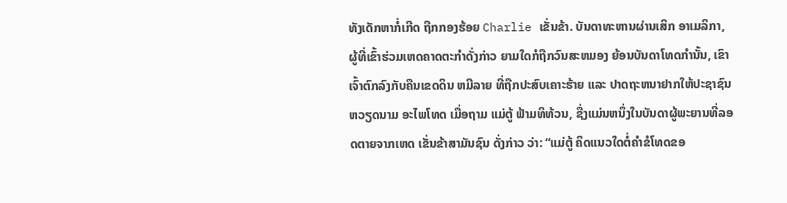ທັງເດັກຫາກໍ່ເກີດ ຖືກກອງຮ້ອຍ Charlie ເຂັ່ນຂ້າ. ບັນດາທະຫານຜ່ານເສິກ ອາເມລິກາ, ຜູ້ທີ່ເຂົ້າຮ່ວມເຫດຄາດຕະກຳດັ່ງກ່າວ ຍາມໃດກໍຖືກວົນສະຫມອງ ຍ້ອນບັນດາໂທດກຳນັ້ນ, ເຂົາເຈົ້າຕົກລົງກັບຄືນເຂດດິນ ຫມີລາຍ ທີ່ຖືກປະສົບເຄາະຮ້າຍ ແລະ ປາດຖະຫນາຢາກໃຫ້ປະຊາຊົນຫວຽດນາມ ອະໄພໂທດ ເມື່ອຖາມ ແມ່ຕູ້ ຟ້າມທິທ້ວນ, ຊື່ງແມ່ນຫນຶ່ງໃນບັນດາຜູ້ພະຍານທີ່ລອດຕາຍຈາກເຫດ ເຂັ່ນຂ້າສາມັນຊົນ ດັ່ງກ່າວ ວ່າ: “ແມ່ຕູ້ ຄິດແນວໃດຕໍ່ຄຳຂໍໂທດຂອ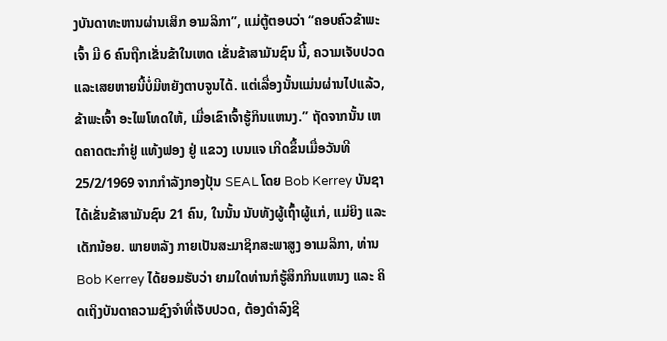ງບັນດາທະຫານຜ່ານເສິກ ອາມລິກາ”, ແມ່ຕູ້ຕອບວ່າ “ຄອບຄົວຂ້າພະເຈົ້າ ມີ 6 ຄົນຖືກເຂັ່ນຂ້າໃນເຫດ ເຂັ່ນຂ້າສາມັນຊົນ ນີ້, ຄວາມເຈັບປວດແລະເສຍຫາຍນີ້ບໍ່ມີຫຍັງຕາບຈູນໄດ້. ແຕ່ເລື່ອງນັ້ນແມ່ນຜ່ານໄປແລ້ວ, ຂ້າພະເຈົ້າ ອະໄພໂທດໃຫ້, ເມື່ອເຂົາເຈົ້າຮູ້ກິນແຫນງ.” ຖັດຈາກນັ້ນ ເຫດຄາດຕະກຳຢູ່ ແທ້ງຟອງ ຢູ່ ແຂວງ ເບນແຈ ເກີດຂຶ້ນເມື່ອວັນທີ 25/2/1969 ຈາກກຳລັງກອງປຸ້ນ SEAL ໂດຍ Bob Kerrey ບັນຊາ ໄດ້ເຂັ່ນຂ້າສາມັນຊົນ 21 ຄົນ, ໃນນັ້ນ ນັບທັງຜູ້ເຖົ້າຜູ້ແກ່, ແມ່ຍິງ ແລະ ເດັກນ້ອຍ. ພາຍຫລັງ ກາຍເປັນສະມາຊິກສະພາສູງ ອາເມລິກາ, ທ່ານ Bob Kerrey ໄດ້ຍອມຮັບວ່າ ຍາມໃດທ່ານກໍຮູ້ສຶກກິນແຫນງ ແລະ ຄິດເຖິງບັນດາຄວາມຊົງຈຳທີ່ເຈັບປວດ, ຕ້ອງດຳລົງຊີ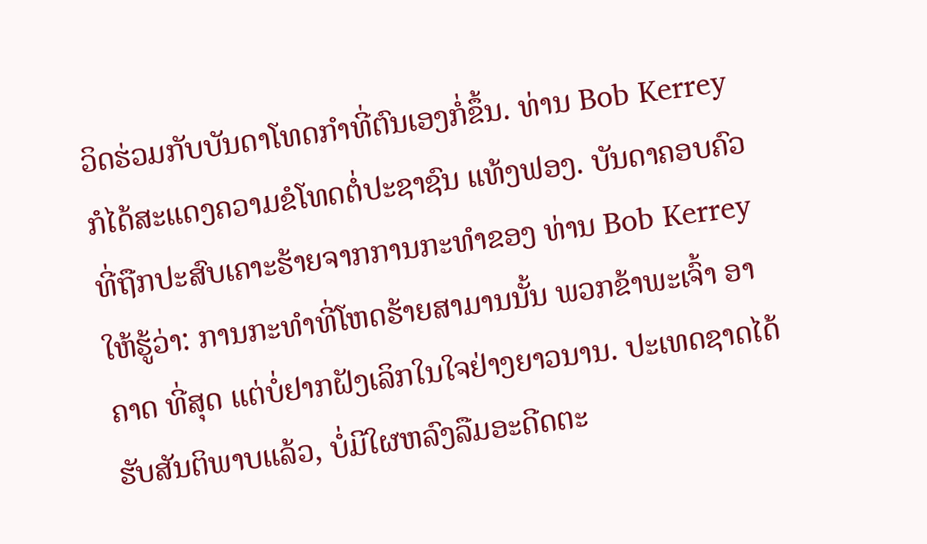ວິດຮ່ວມກັບບັນດາໂທດກຳທີ່ຕົນເອງກໍ່ຂຶ້ນ. ທ່ານ Bob Kerrey ກໍໄດ້ສະແດງຄວາມຂໍໂທດຕໍ່ປະຊາຊົນ ແທ້ງຟອງ. ບັນດາຄອບຄົວທີ່ຖືກປະສົບເຄາະຮ້າຍຈາກການກະທຳຂອງ ທ່ານ Bob Kerrey ໃຫ້ຮູ້ວ່າ: ການກະທຳທີ່ໂຫດຮ້າຍສາມານນັ້ນ ພວກຂ້າພະເຈົ້າ ອາຄາດ ທີ່ສຸດ ແຕ່ບໍ່ຢາກຝັງເລິກໃນໃຈຢ່າງຍາວນານ. ປະເທດຊາດໄດ້ຮັບສັນຕິພາບແລ້ວ, ບໍ່ມີໃຜຫລົງລືມອະດີດຕະ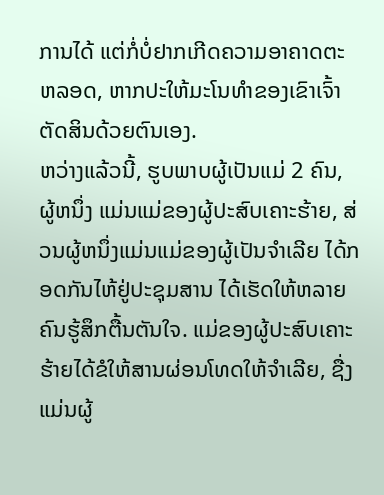ການໄດ້ ແຕ່ກໍ່ບໍ່ຢາກເກີດຄວາມອາຄາດຕະຫລອດ, ຫາກປະໃຫ້ມະໂນທຳຂອງເຂົາເຈົ້າຕັດສິນດ້ວຍຕົນເອງ.
ຫວ່າງແລ້ວນີ້, ຮູບພາບຜູ້ເປັນແມ່ 2 ຄົນ, ຜູ້ຫນຶ່ງ ແມ່ນແມ່ຂອງຜູ້ປະສົບເຄາະຮ້າຍ, ສ່ວນຜູ້ຫນຶ່ງແມ່ນແມ່ຂອງຜູ້ເປັນຈຳເລີຍ ໄດ້ກອດກັນໄຫ້ຢູ່ປະຊຸມສານ ໄດ້ເຮັດໃຫ້ຫລາຍຄົນຮູ້ສຶກຕື້ນຕັນໃຈ. ແມ່ຂອງຜູ້ປະສົບເຄາະຮ້າຍໄດ້ຂໍໃຫ້ສານຜ່ອນໂທດໃຫ້ຈຳເລີຍ, ຊື່ງແມ່ນຜູ້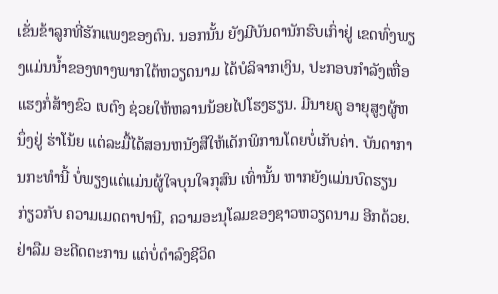ເຂັ່ນຂ້າລູກທີ່ຮັກແພງຂອງຕົນ. ນອກນັ້ນ ຍັງມີບັນດານັກຮົບເກົ່າຢູ່ ເຂດທົ່ງພຽງແມ່ນນ້ຳຂອງທາງພາກໃຕ້ຫວຽດນາມ ໄດ້ບໍລິຈາກເງິນ, ປະກອບກຳລັງເຫື່ອແຮງກໍ່ສ້າງຂົວ ເບຕົງ ຊ່ວຍໃຫ້ຫລານນ້ອຍໄປໂຮງຮຽນ. ມີນາຍຄູ ອາຍຸສູງຜູ້ຫນຶ່ງຢູ່ ຮ່າໂນ້ຍ ແຕ່ລະມື້ໄດ້ສອນຫນັງສືໃຫ້ເດັກພິການໂດຍບໍ່ເກັບຄ່າ. ບັນດາການກະທຳນີ້ ບໍ່ພຽງແຕ່ແມ່ນຜູ້ໃຈບຸນໃຈກຸສົນ ເທົ່ານັ້ນ ຫາກຍັງແມ່ນບົດຮຽນ ກ່ຽວກັບ ຄວາມເມດຕາປານີ, ຄວາມອະນຸໂລມຂອງຊາວຫວຽດນາມ ອີກດ້ວຍ.
ຢ່າລືມ ອະດີດຕະການ ແຕ່ບໍ່ດຳລົງຊີວິດ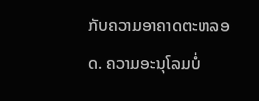ກັບຄວາມອາຄາດຕະຫລອດ. ຄວາມອະນຸໂລມບໍ່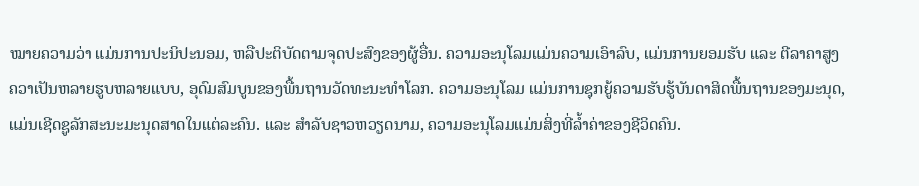ໝາຍຄວາມວ່າ ແມ່ນການປະນິປະນອມ, ຫລືປະຕິບັດຕາມຈຸດປະສົງຂອງຜູ້ອື່ນ. ຄວາມອະນຸໂລມແມ່ນຄວາມເອົາລົບ, ແມ່ນການຍອມຮັບ ແລະ ຕີລາຄາສູງຄວາເປັນຫລາຍຮູບຫລາຍແບບ, ອຸດົມສົມບູນຂອງພື້ນຖານວັດທະນະທຳໂລກ. ຄວາມອະນຸໂລມ ແມ່ນການຊຸກຍູ້ຄວາມຮັບຮູ້ບັນດາສິດພື້ນຖານຂອງມະນຸດ, ແມ່ນເຊີດຊູລັກສະນະມະນຸດສາດໃນແຕ່ລະຄົນ. ແລະ ສຳລັບຊາວຫວຽດນາມ, ຄວາມອະນຸໂລມແມ່ນສິ່ງທີ່ລ້ຳຄ່າຂອງຊີວິດຄົນ.